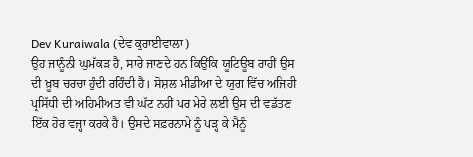Dev Kuraiwala (ਦੇਵ ਕੁਰਾਈਵਾਲਾ)
ਉਹ ਜਾਨੂੰਨੀ ਘੁਮੱਕੜ ਹੈ, ਸਾਰੇ ਜਾਣਦੇ ਹਨ ਕਿਉਂਕਿ ਯੂਟਿਊਬ ਰਾਹੀਂ ਉਸ ਦੀ ਖ਼ੂਬ ਚਰਚਾ ਹੁੰਦੀ ਰਹਿੰਦੀ ਹੈ। ਸੋਸ਼ਲ ਮੀਡੀਆ ਦੇ ਯੁਗ ਵਿੱਚ ਅਜਿਹੀ ਪ੍ਰਸਿੱਧੀ ਦੀ ਅਹਿਮੀਅਤ ਵੀ ਘੱਟ ਨਹੀਂ ਪਰ ਮੇਰੇ ਲਈ ਉਸ ਦੀ ਵਡੱਤਣ ਇੱਕ ਹੋਰ ਵਜ੍ਹਾ ਕਰਕੇ ਹੈ। ਉਸਦੇ ਸਫ਼ਰਨਾਮੇ ਨੂੰ ਪੜ੍ਹ ਕੇ ਮੈਨੂੰ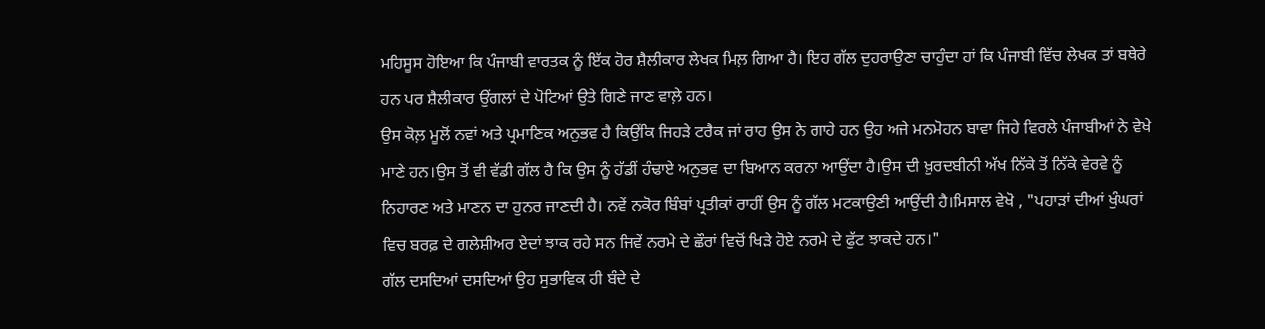ਮਹਿਸੂਸ ਹੋਇਆ ਕਿ ਪੰਜਾਬੀ ਵਾਰਤਕ ਨੂੰ ਇੱਕ ਹੋਰ ਸ਼ੈਲੀਕਾਰ ਲੇਖਕ ਮਿਲ਼ ਗਿਆ ਹੈ। ਇਹ ਗੱਲ ਦੁਹਰਾਉਣਾ ਚਾਹੁੰਦਾ ਹਾਂ ਕਿ ਪੰਜਾਬੀ ਵਿੱਚ ਲੇਖਕ ਤਾਂ ਬਥੇਰੇ ਹਨ ਪਰ ਸ਼ੈਲੀਕਾਰ ਉਂਗਲਾਂ ਦੇ ਪੋਟਿਆਂ ਉਤੇ ਗਿਣੇ ਜਾਣ ਵਾਲ਼ੇ ਹਨ।
ਉਸ ਕੋਲ਼ ਮੂਲੋਂ ਨਵਾਂ ਅਤੇ ਪ੍ਰਮਾਣਿਕ ਅਨੁਭਵ ਹੈ ਕਿਉਂਕਿ ਜਿਹੜੇ ਟਰੈਕ ਜਾਂ ਰਾਹ ਉਸ ਨੇ ਗਾਹੇ ਹਨ ਉਹ ਅਜੇ ਮਨਮੋਹਨ ਬਾਵਾ ਜਿਹੇ ਵਿਰਲੇ ਪੰਜਾਬੀਆਂ ਨੇ ਵੇਖੇ ਮਾਣੇ ਹਨ।ਉਸ ਤੋਂ ਵੀ ਵੱਡੀ ਗੱਲ ਹੈ ਕਿ ਉਸ ਨੂੰ ਹੱਡੀਂ ਹੰਢਾਏ ਅਨੁਭਵ ਦਾ ਬਿਆਨ ਕਰਨਾ ਆਉਂਦਾ ਹੈ।ਉਸ ਦੀ ਖ਼ੁਰਦਬੀਨੀ ਅੱਖ ਨਿੱਕੇ ਤੋਂ ਨਿੱਕੇ ਵੇਰਵੇ ਨੂੰ ਨਿਹਾਰਣ ਅਤੇ ਮਾਣਨ ਦਾ ਹੁਨਰ ਜਾਣਦੀ ਹੈ। ਨਵੇਂ ਨਕੋਰ ਬਿੰਬਾਂ ਪ੍ਰਤੀਕਾਂ ਰਾਹੀਂ ਉਸ ਨੂੰ ਗੱਲ ਮਟਕਾਉਣੀ ਆਉਂਦੀ ਹੈ।ਮਿਸਾਲ ਵੇਖੋ , "ਪਹਾੜਾਂ ਦੀਆਂ ਖੁੰਘਰਾਂ ਵਿਚ ਬਰਫ਼ ਦੇ ਗਲੇਸ਼ੀਅਰ ਏਦਾਂ ਝਾਕ ਰਹੇ ਸਨ ਜਿਵੇਂ ਨਰਮੇ ਦੇ ਛੌਰਾਂ ਵਿਚੋਂ ਖਿੜੇ ਹੋਏ ਨਰਮੇ ਦੇ ਫੁੱਟ ਝਾਕਦੇ ਹਨ।"
ਗੱਲ ਦਸਦਿਆਂ ਦਸਦਿਆਂ ਉਹ ਸੁਭਾਵਿਕ ਹੀ ਬੰਦੇ ਦੇ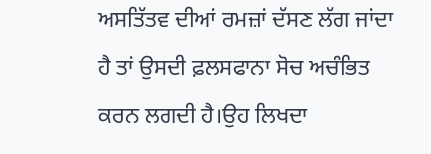ਅਸਤਿੱਤਵ ਦੀਆਂ ਰਮਜ਼ਾਂ ਦੱਸਣ ਲੱਗ ਜਾਂਦਾ ਹੈ ਤਾਂ ਉਸਦੀ ਫ਼ਲਸਫਾਨਾ ਸੋਚ ਅਚੰਭਿਤ ਕਰਨ ਲਗਦੀ ਹੈ।ਉਹ ਲਿਖਦਾ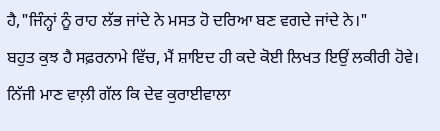ਹੈ,"ਜਿੰਨ੍ਹਾਂ ਨੂੰ ਰਾਹ ਲੱਭ ਜਾਂਦੇ ਨੇ ਮਸਤ ਹੋ ਦਰਿਆ ਬਣ ਵਗਦੇ ਜਾਂਦੇ ਨੇ।"
ਬਹੁਤ ਕੁਝ ਹੈ ਸਫ਼ਰਨਾਮੇ ਵਿੱਚ, ਮੈਂ ਸ਼ਾਇਦ ਹੀ ਕਦੇ ਕੋਈ ਲਿਖਤ ਇਉਂ ਲਕੀਰੀ ਹੋਵੇ। ਨਿੱਜੀ ਮਾਣ ਵਾਲ਼ੀ ਗੱਲ ਕਿ ਦੇਵ ਕੁਰਾਈਵਾਲਾ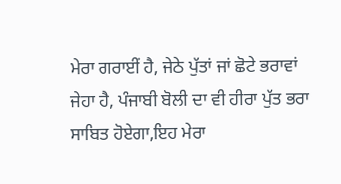ਮੇਰਾ ਗਰਾਈਂ ਹੈ, ਜੇਠੇ ਪੁੱਤਾਂ ਜਾਂ ਛੋਟੇ ਭਰਾਵਾਂ ਜੇਹਾ ਹੈ, ਪੰਜਾਬੀ ਬੋਲੀ ਦਾ ਵੀ ਹੀਰਾ ਪੁੱਤ ਭਰਾ ਸਾਬਿਤ ਹੋਏਗਾ,ਇਹ ਮੇਰਾ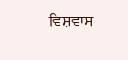ਵਿਸ਼ਵਾਸ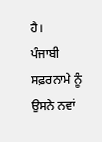ਹੈ।
ਪੰਜਾਬੀ ਸਫ਼ਰਨਾਮੇ ਨੂੰ ਉਸਨੇ ਨਵਾਂ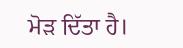ਮੋੜ ਦਿੱਤਾ ਹੈ।